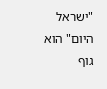"ישראל היום" הוא גוף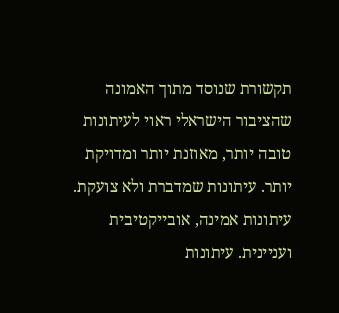תקשורת שנוסד מתוך האמונה שהציבור הישראלי ראוי לעיתונות טובה יותר, מאוזנת יותר ומדויקת יותר. עיתונות שמדברת ולא צועקת. עיתונות אמינה, אובייקטיבית ועניינית. עיתונות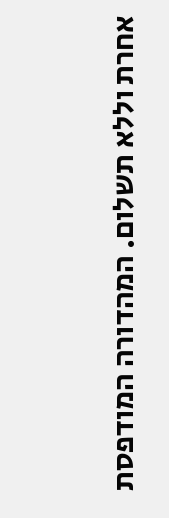אחרת וללא תשלום. המהדורה המודפסת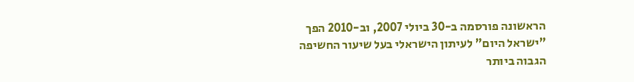הראשונה פורסמה ב-30 ביולי 2007, וב-2010 הפך "ישראל היום" לעיתון הישראלי בעל שיעור החשיפה הגבוה ביותר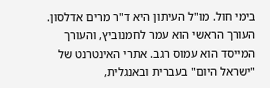בימי חול. מו"ל העיתון היא ד"ר מרים אדלסון. העורך הראשי הוא עמר לחמנוביץ, והעורך המייסד הוא עמוס רגב. אתרי האינטרנט של "ישראל היום" בעברית ובאנגלית,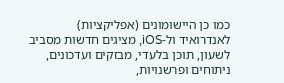כמו כן היישומונים (אפליקציות) לאנדרואיד ול-iOS, מציגים חדשות מסביב לשעון, תוכן בלעדי, מבזקים ועדכונים, ניתוחים ופרשנויות,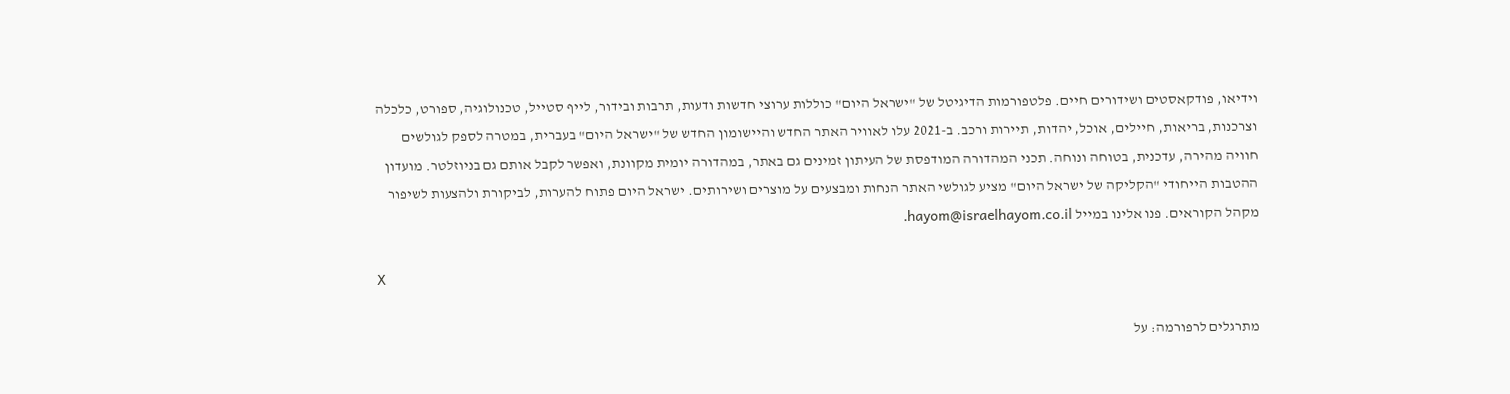וידיאו, פודקאסטים ושידורים חיים. פלטפורמות הדיגיטל של "ישראל היום" כוללות ערוצי חדשות ודעות, תרבות ובידור, לייף סטייל, טכנולוגיה, ספורט, כלכלה וצרכנות, בריאות, חיילים, אוכל, יהדות, תיירות ורכב. ב-2021 עלו לאוויר האתר החדש והיישומון החדש של "ישראל היום" בעברית, במטרה לספק לגולשים חוויה מהירה, עדכנית, בטוחה ונוחה. תכני המהדורה המודפסת של העיתון זמינים גם באתר, במהדורה יומית מקוונת, ואפשר לקבל אותם גם בניוזלטר. מועדון ההטבות הייחודי "הקליקה של ישראל היום" מציע לגולשי האתר הנחות ומבצעים על מוצרים ושירותים. ישראל היום פתוח להערות, לביקורת ולהצעות לשיפור מקהל הקוראים. פנו אלינו במייל hayom@israelhayom.co.il.

X

מתרגלים לרפורמה: על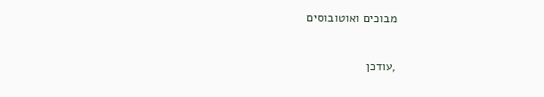מבוכים ואוטובוסים

,עודכן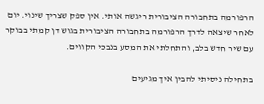הרפורמה בתחבורה הציבורית ריגשה אותי. אין ספק שצריך שינוי. יום לאחר שיצאה לדרך הרפורמה בתחבורה הציבורית בגוש דן קמתי בבוקר עם שיר חדש בלב, והתחלתי את המסע בנבכי הקווים.

בתחילה ניסיתי להבין איך מגיעים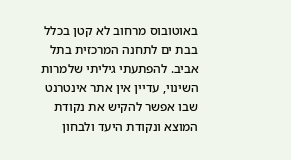באוטובוס מרחוב לא קטן בכלל בבת ים לתחנה המרכזית בתל אביב. להפתעתי גיליתי שלמרות השינוי, עדיין אין אתר אינטרנט שבו אפשר להקיש את נקודת המוצא ונקודת היעד ולבחון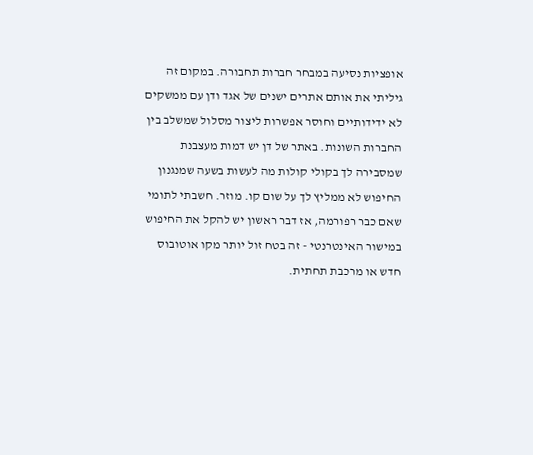אופציות נסיעה במבחר חברות תחבורה. במקום זה גיליתי את אותם אתרים ישנים של אגד ודן עם ממשקים לא ידידותיים וחוסר אפשרות ליצור מסלול שמשלב בין החברות השונות. באתר של דן יש דמות מעצבנת שמסבירה לך בקולי קולות מה לעשות בשעה שמנגנון החיפוש לא ממליץ לך על שום קו. מוזר. חשבתי לתומי שאם כבר רפורמה, אז דבר ראשון יש להקל את החיפוש במישור האינטרנטי - זה בטח זול יותר מקו אוטובוס חדש או מרכבת תחתית.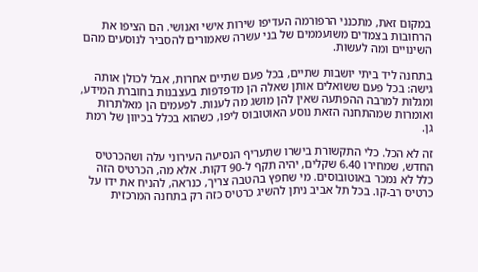במקום זאת, מתכנני הרפורמה העדיפו שירות אישי ואנושי. הם הציפו את הרחובות בצמדים משועממים של בני עשרה שאמורים להסביר לנוסעים מהם השינויים ומה לעשות.

בתחנה ליד ביתי יושבות שתיים, בכל פעם שתיים אחרות, אבל לכולן אותה גישה: בכל פעם ששואלים אותן שאלה הן מדפדפות בעצבנות בחוברת המידע, ומגלות למרבה ההפתעה שאין להן מושג מה לענות. לפעמים הן מאלתרות ואומרות שמהתחנה הזאת נוסע האוטובוס ליפו, כשהוא בכלל בכיוון של רמת גן.

זה לא הכל. כלי התקשורת בישרו שתעריף הנסיעה העירוני עלה ושהכרטיס החדש, שמחירו 6.40 שקלים, יהיה תקף ל-90 דקות. אלא מה, הכרטיס הזה כלל לא נמכר באוטובוסים. מי שחפץ בהטבה צריך, כנראה, להניח את ידו על כרטיס רב-קו. בכל תל אביב ניתן להשיג כרטיס כזה רק בתחנה המרכזית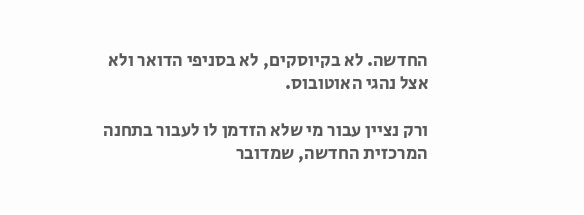החדשה. לא בקיוסקים, לא בסניפי הדואר ולא אצל נהגי האוטובוס.

ורק נציין עבור מי שלא הזדמן לו לעבור בתחנה המרכזית החדשה, שמדובר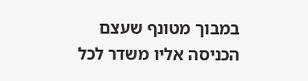במבוך מטונף שעצם הכניסה אליו משדר לכל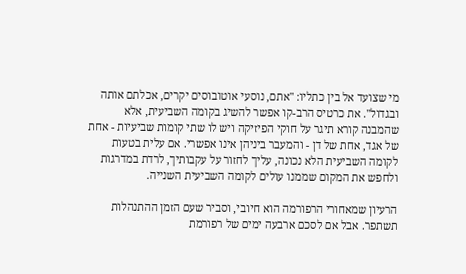מי שצועד אל בין כתליו: "אתם, נוסעי אוטובוסים יקרים, אכלתם אותה ובגדול". את כרטיס הרב-קו אפשר להשיג בקומה השביעית, אלא שהמבנה קורא תיגר על חוקי הפיזיקה ויש לו שתי קומות שביעיות - אחת של אגד, אחת של דן - והמעבר ביניהן אינו אפשרי. אם עלית בטעות לקומה השביעית הלא נכונה, עליך לחזור על עקבותיך, לרדת במדרגות ולחפש את המקום שממנו עולים לקומה השביעית השנייה.

הרעיון שמאחורי הרפורמה הוא חיובי, וסביר שעם הזמן ההתנהלות תשתפר. אבל אם לסכם ארבעה ימים של רפורמת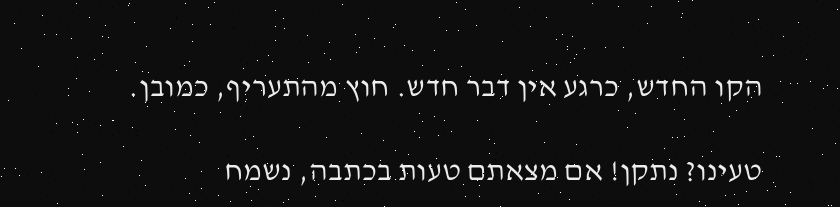הקו החדש, כרגע אין דבר חדש. חוץ מהתעריף, כמובן.

טעינו? נתקן! אם מצאתם טעות בכתבה, נשמח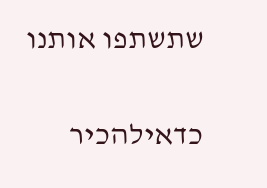שתשתפו אותנו

כדאילהכיר